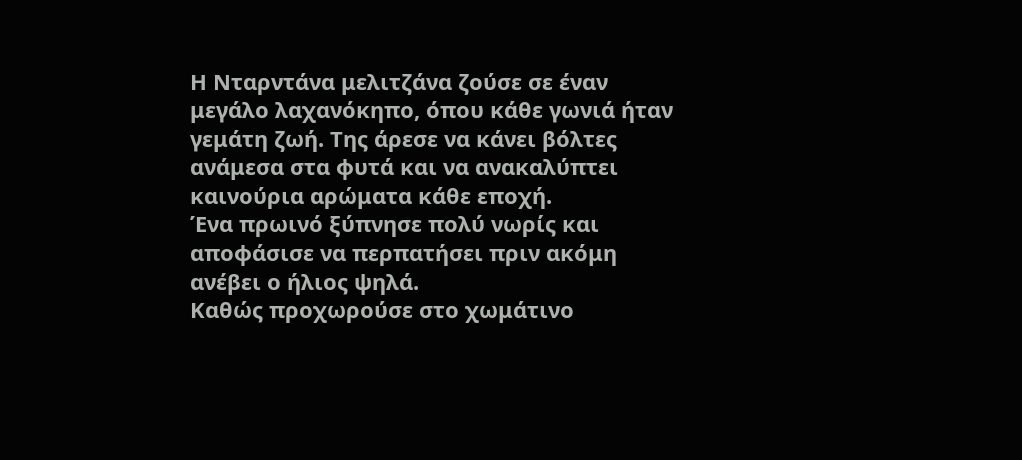Η Νταρντάνα μελιτζάνα ζούσε σε έναν μεγάλο λαχανόκηπο, όπου κάθε γωνιά ήταν γεμάτη ζωή. Της άρεσε να κάνει βόλτες ανάμεσα στα φυτά και να ανακαλύπτει καινούρια αρώματα κάθε εποχή.
Ένα πρωινό ξύπνησε πολύ νωρίς και αποφάσισε να περπατήσει πριν ακόμη ανέβει ο ήλιος ψηλά.
Καθώς προχωρούσε στο χωμάτινο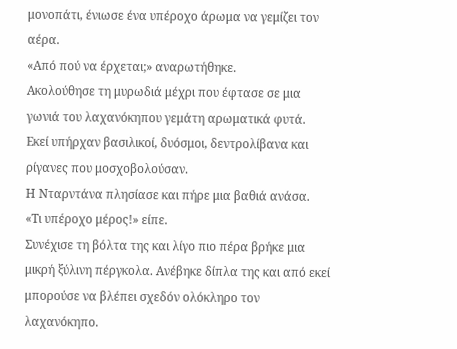μονοπάτι, ένιωσε ένα υπέροχο άρωμα να γεμίζει τον αέρα.
«Από πού να έρχεται;» αναρωτήθηκε.
Ακολούθησε τη μυρωδιά μέχρι που έφτασε σε μια γωνιά του λαχανόκηπου γεμάτη αρωματικά φυτά.
Εκεί υπήρχαν βασιλικοί, δυόσμοι, δεντρολίβανα και ρίγανες που μοσχοβολούσαν.
Η Νταρντάνα πλησίασε και πήρε μια βαθιά ανάσα.
«Τι υπέροχο μέρος!» είπε.
Συνέχισε τη βόλτα της και λίγο πιο πέρα βρήκε μια μικρή ξύλινη πέργκολα. Ανέβηκε δίπλα της και από εκεί μπορούσε να βλέπει σχεδόν ολόκληρο τον λαχανόκηπο.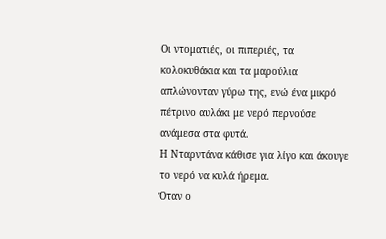Οι ντοματιές, οι πιπεριές, τα κολοκυθάκια και τα μαρούλια απλώνονταν γύρω της, ενώ ένα μικρό πέτρινο αυλάκι με νερό περνούσε ανάμεσα στα φυτά.
Η Νταρντάνα κάθισε για λίγο και άκουγε το νερό να κυλά ήρεμα.
Όταν ο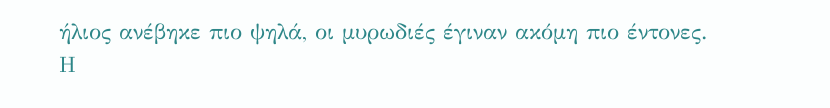ήλιος ανέβηκε πιο ψηλά, οι μυρωδιές έγιναν ακόμη πιο έντονες.
Η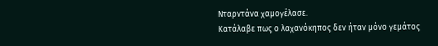Νταρντάνα χαμογέλασε.
Κατάλαβε πως ο λαχανόκηπος δεν ήταν μόνο γεμάτος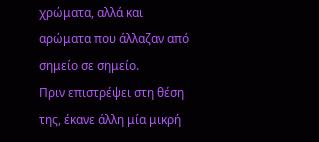χρώματα, αλλά και αρώματα που άλλαζαν από σημείο σε σημείο.
Πριν επιστρέψει στη θέση της, έκανε άλλη μία μικρή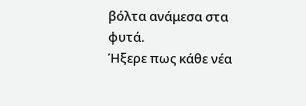βόλτα ανάμεσα στα φυτά.
Ήξερε πως κάθε νέα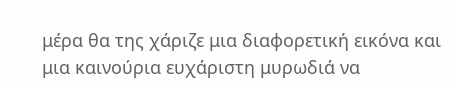μέρα θα της χάριζε μια διαφορετική εικόνα και μια καινούρια ευχάριστη μυρωδιά να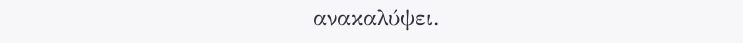ανακαλύψει.